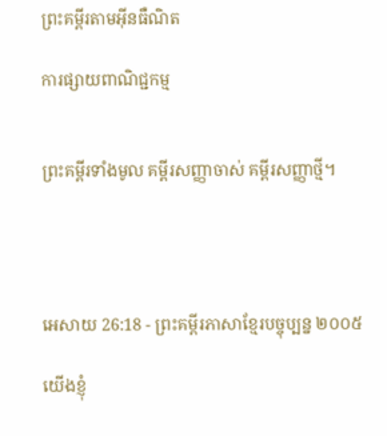ព្រះគម្ពីរតាមអ៊ីនធឺណិត

ការផ្សាយពាណិជ្ជកម្ម


ព្រះគម្ពីរទាំងមូល គម្ពីរសញ្ញាចាស់ គម្ពីរសញ្ញាថ្មី។




អេសាយ 26:18 - ព្រះគម្ពីរភាសាខ្មែរបច្ចុប្បន្ន ២០០៥

យើងខ្ញុំ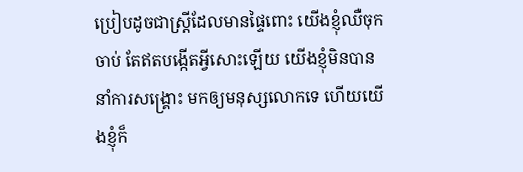ប្រៀបដូចជាស្ត្រីដែលមានផ្ទៃពោះ យើងខ្ញុំឈឺចុកចាប់ តែឥតបង្កើតអ្វីសោះឡើយ យើងខ្ញុំមិនបាននាំការសង្គ្រោះ មកឲ្យមនុស្សលោកទេ ហើយយើងខ្ញុំក៏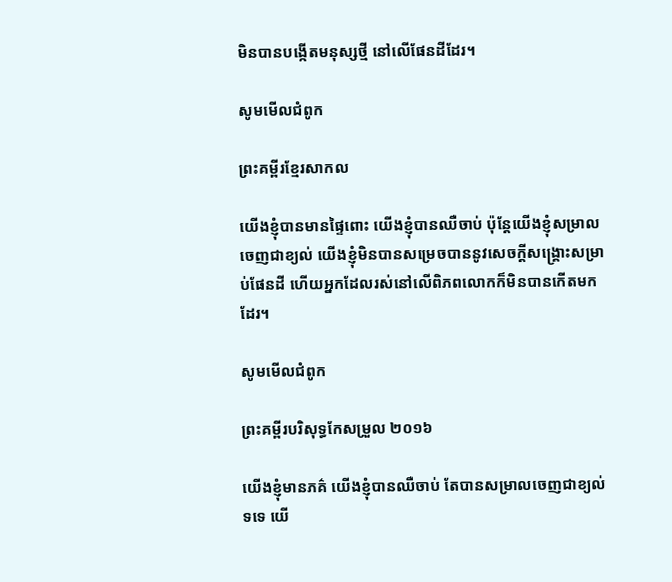មិនបានបង្កើតមនុស្សថ្មី នៅលើផែនដីដែរ។

សូមមើលជំពូក

ព្រះគម្ពីរខ្មែរសាកល

យើងខ្ញុំបានមានផ្ទៃពោះ យើងខ្ញុំបានឈឺចាប់ ប៉ុន្តែយើងខ្ញុំសម្រាលចេញជាខ្យល់ យើងខ្ញុំមិនបានសម្រេចបាននូវសេចក្ដីសង្គ្រោះសម្រាប់ផែនដី ហើយអ្នកដែលរស់នៅលើពិភពលោកក៏មិនបានកើតមកដែរ។

សូមមើលជំពូក

ព្រះគម្ពីរបរិសុទ្ធកែសម្រួល ២០១៦

យើងខ្ញុំមានភគ៌ យើងខ្ញុំបានឈឺចាប់ តែបានសម្រាលចេញជាខ្យល់ទទេ យើ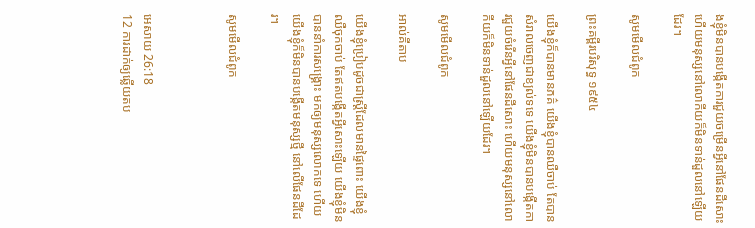ងខ្ញុំមិនបានបង្កើតការជួយចម្រើនអ្វីនៅផែនដីសោះ ហើយមនុស្សនៅលោកីយក៏មិនទាន់ដួលនៅឡើយដែរ។

សូមមើលជំពូក

ព្រះគម្ពីរបរិសុទ្ធ ១៩៥៤

យើងខ្ញុំក៏បានមានភគ៌ យើងខ្ញុំបានឈឺ‌ចាប់ តែបានសំរាលចេញជាខ្យល់ទទេ យើងខ្ញុំមិនបានបង្កើតការជួយចំរើនអ្វីនៅផែនដីសោះ ហើយមនុស្សនៅលោកីយក៏មិនទាន់ដួលនៅឡើយដែរ។

សូមមើលជំពូក

អាល់គីតាប

យើងខ្ញុំប្រៀបដូចជាស្ត្រីដែលមានផ្ទៃពោះ យើងខ្ញុំឈឺចុកចាប់ តែឥតបង្កើតអ្វីសោះឡើយ យើងខ្ញុំមិនបាននាំការសង្គ្រោះ មកឲ្យមនុស្សលោកទេ ហើយយើងខ្ញុំក៏មិនបានបង្កើតមនុស្សថ្មី នៅលើផែនដីដែរ។

សូមមើលជំពូក



អេសាយ 26:18
12 ការដាក់ឲ្យឆ្លើយតប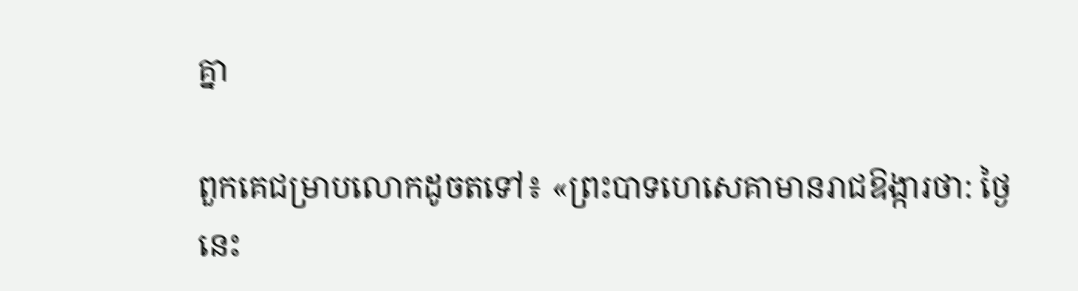គ្នា

ពួកគេជម្រាបលោកដូចតទៅ៖ «ព្រះ‌បាទហេ‌សេគាមានរាជ‌ឱង្ការថា: ថ្ងៃនេះ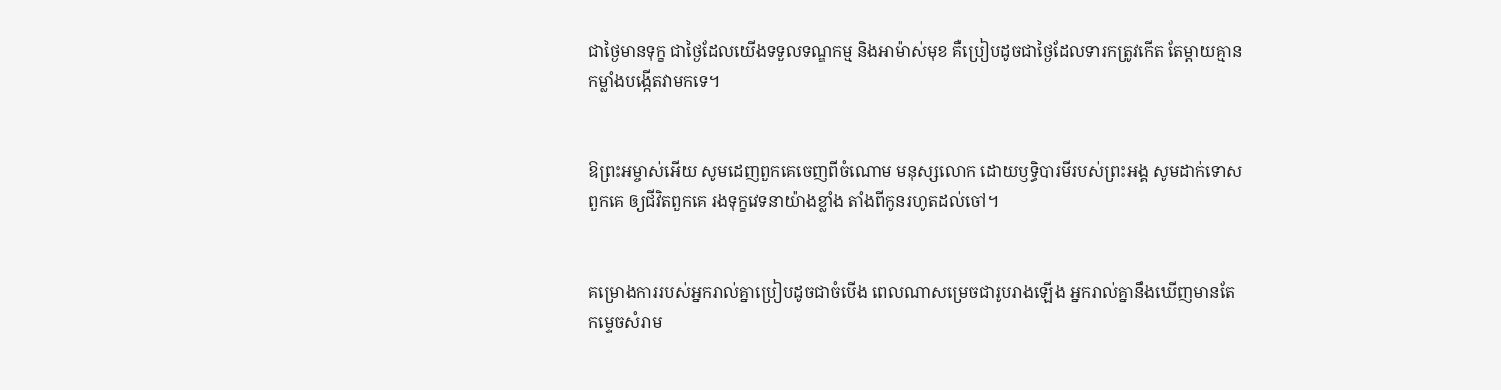ជាថ្ងៃមានទុក្ខ ជាថ្ងៃដែលយើងទទួលទណ្ឌ‌កម្ម និងអាម៉ាស់មុខ គឺប្រៀបដូចជាថ្ងៃដែលទារកត្រូវកើត តែម្ដាយគ្មានកម្លាំងបង្កើតវាមកទេ។


ឱព្រះ‌អម្ចាស់អើយ សូមដេញពួកគេចេញពីចំណោម មនុស្សលោក ដោយឫទ្ធិ‌បារមីរបស់ព្រះអង្គ សូមដាក់ទោសពួកគេ ឲ្យជីវិតពួកគេ រងទុក្ខវេទនាយ៉ាងខ្លាំង តាំងពីកូនរហូតដល់ចៅ។


គម្រោង‌ការរបស់អ្នករាល់គ្នាប្រៀបដូចជាចំបើង ពេលណាសម្រេចជារូបរាងឡើង អ្នករាល់គ្នានឹងឃើញមានតែ កម្ទេចសំរាម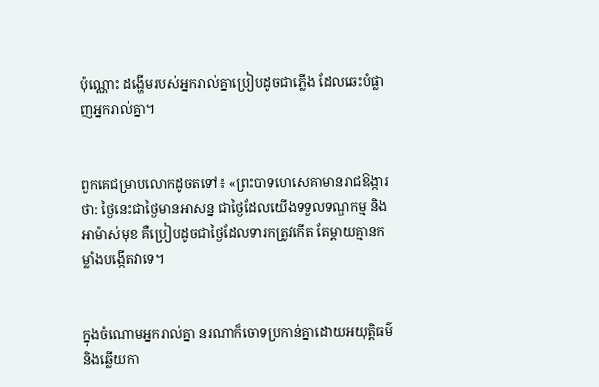ប៉ុណ្ណោះ ដង្ហើមរបស់អ្នករាល់គ្នាប្រៀបដូចជាភ្លើង ដែលឆេះបំផ្លាញអ្នករាល់គ្នា។


ពួកគេជម្រាបលោកដូចតទៅ៖ «ព្រះ‌បាទហេ‌សេគាមានរាជ‌ឱង្ការថា: ថ្ងៃនេះជាថ្ងៃមានអាសន្ន ជាថ្ងៃដែលយើងទទួលទណ្ឌ‌កម្ម និងអាម៉ាស់មុខ គឺប្រៀបដូចជាថ្ងៃដែលទារកត្រូវកើត តែម្ដាយគ្មានកម្លាំងបង្កើតវាទេ។


ក្នុងចំណោមអ្នករាល់គ្នា នរណាក៏ចោទប្រកាន់គ្នាដោយអយុត្តិធម៌ និងឆ្លើយកា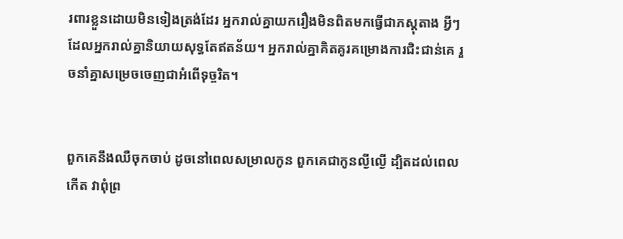រ‌ពារខ្លួនដោយមិនទៀងត្រង់ដែរ អ្នករាល់គ្នាយករឿងមិនពិតមកធ្វើជាភស្ដុតាង អ្វីៗដែលអ្នករាល់គ្នានិយាយសុទ្ធតែឥតន័យ។ អ្នករាល់គ្នាគិត‌គូរគម្រោង‌ការជិះ‌ជាន់គេ រួចនាំគ្នាសម្រេចចេញជាអំពើទុច្ចរិត។


ពួកគេនឹងឈឺចុកចាប់ ដូចនៅពេលសម្រាលកូន ពួកគេជាកូនល្ងី‌ល្ងើ ដ្បិតដល់ពេលកើត វាពុំព្រ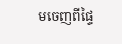មចេញពីផ្ទៃ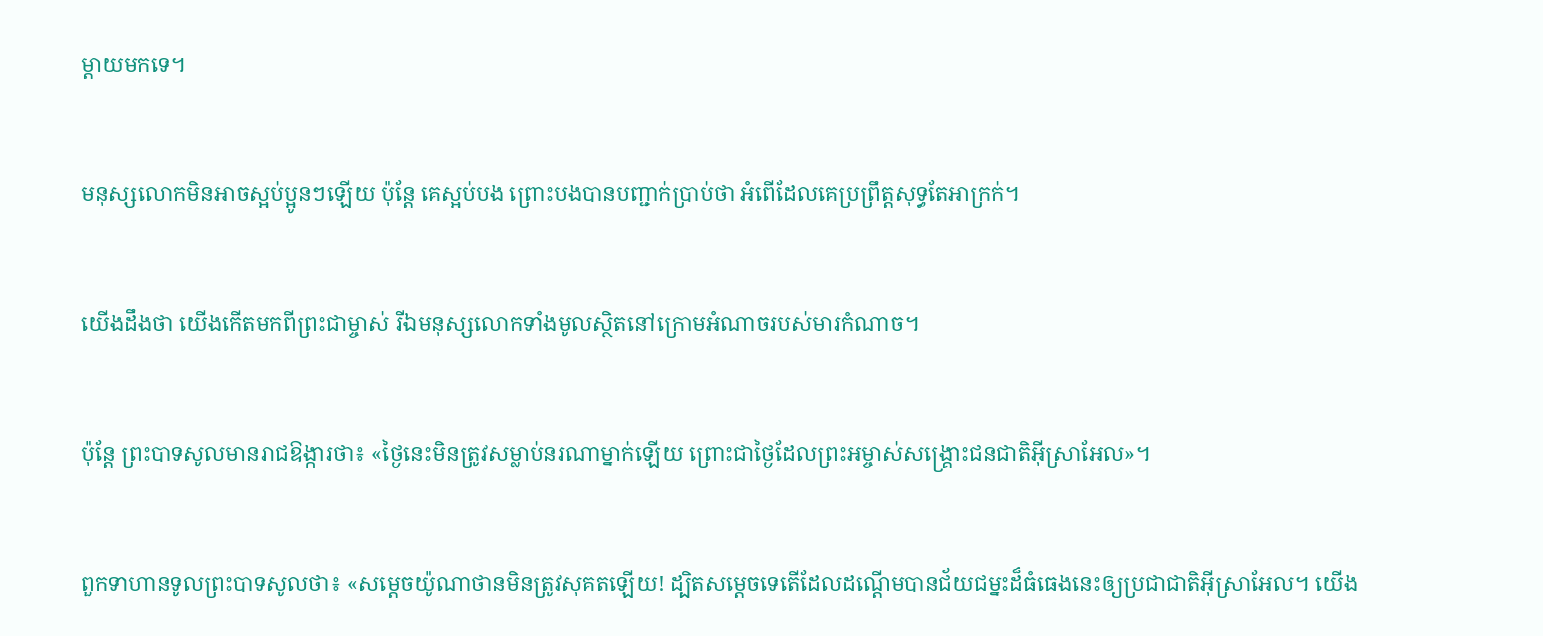ម្ដាយមកទេ។


មនុស្សលោកមិនអាចស្អប់ប្អូនៗឡើយ ប៉ុន្តែ គេស្អប់បង ព្រោះបងបានបញ្ជាក់ប្រាប់ថា អំពើដែលគេប្រព្រឹត្តសុទ្ធតែអាក្រក់។


យើងដឹងថា យើងកើតមកពីព្រះ‌ជា‌ម្ចាស់ រីឯមនុស្សលោកទាំងមូលស្ថិតនៅក្រោមអំណាចរបស់មារកំណាច។


ប៉ុន្តែ ព្រះ‌បាទសូលមានរាជ‌ឱង្ការថា៖ «ថ្ងៃនេះមិនត្រូវសម្លាប់នរណាម្នាក់ឡើយ ព្រោះជាថ្ងៃដែលព្រះ‌អម្ចាស់សង្គ្រោះជន‌ជាតិអ៊ីស្រា‌អែល»។


ពួកទាហានទូលព្រះ‌បាទសូលថា៖ «សម្ដេចយ៉ូណា‌ថានមិនត្រូវសុគតឡើយ! ដ្បិតសម្ដេចទេតើដែលដណ្ដើមបានជ័យ‌ជម្នះដ៏ធំ‌ធេងនេះឲ្យប្រជា‌ជាតិអ៊ីស្រា‌អែល។ យើង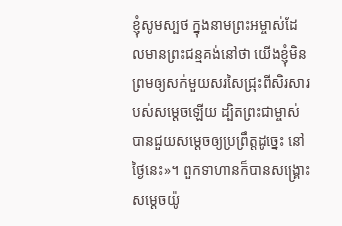ខ្ញុំសូមស្បថ ក្នុងនាមព្រះ‌អម្ចាស់ដែលមានព្រះ‌ជន្មគង់នៅថា យើងខ្ញុំមិនព្រមឲ្យសក់មួយសរសៃជ្រុះពីសិរសារបស់សម្ដេចឡើយ ដ្បិតព្រះ‌ជាម្ចាស់បានជួយសម្ដេចឲ្យប្រព្រឹត្តដូច្នេះ នៅថ្ងៃនេះ»។ ពួកទាហានក៏បានសង្គ្រោះសម្ដេចយ៉ូ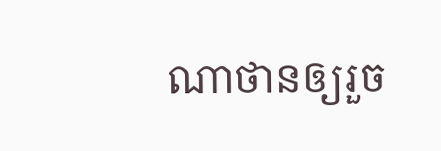ណា‌ថានឲ្យរួច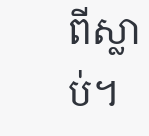ពីស្លាប់។